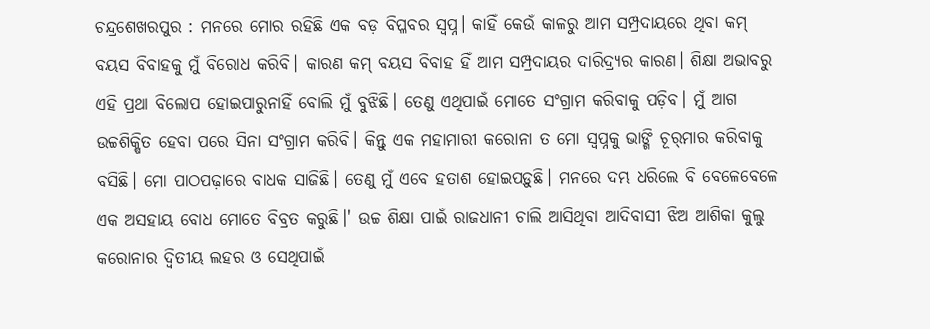ଚନ୍ଦ୍ରଶେଖରପୁର : ମନରେ ମୋର ରହିଛି ଏକ ବଡ଼ ବିପ୍ଳବର ସ୍ବପ୍ନ। କାହିଁ କେଉଁ କାଳରୁ ଆମ ସମ୍ପ୍ରଦାୟରେ ଥିବା କମ୍ ବୟସ ବିବାହକୁ ମୁଁ ବିରୋଧ କରିବି। କାରଣ କମ୍ ବୟସ ବିବାହ ହିଁ ଆମ ସମ୍ପ୍ରଦାୟର ଦାରିଦ୍ର୍ୟର କାରଣ। ଶିକ୍ଷା ଅଭାବରୁ ଏହି ପ୍ରଥା ବିଲୋପ ହୋଇପାରୁନାହିଁ ବୋଲି ମୁଁ ବୁଝିଛି। ତେଣୁ ଏଥିପାଇଁ ମୋତେ ସଂଗ୍ରାମ କରିବାକୁ ପଡ଼ିବ। ମୁଁ ଆଗ ଉଚ୍ଚଶିକ୍ଷିତ ହେବା ପରେ ସିନା‌ ସଂଗ୍ରାମ କରିବି। କିନ୍ତୁ ଏକ ମହାମାରୀ କରୋନା ତ ମୋ ସ୍ବପ୍ନକୁ ଭାଙ୍ଗି ଚୂର୍‌ମାର କରିବାକୁ ବସିଛି। ମୋ ପାଠପଢ଼ାରେ ବାଧକ ସାଜିଛି। ତେଣୁ ମୁଁ ଏବେ ହତାଶ ହୋଇପଡ଼ୁଛି। ମନରେ ଦମ୍ଭ ଧରିଲେ ବି ବେ‌‌ଳେବେଳେ ଏକ ଅସହାୟ ବୋଧ ମୋ‌‌ତେ ବିବ୍ରତ କରୁଛି।' ଉଚ୍ଚ ଶିକ୍ଷା ପାଇଁ ରାଜଧାନୀ ଚାଲି ଆସିଥିବା ଆଦିବାସୀ ଝିଅ ଆଶିକା କୁଲୁ କରୋନାର ଦ୍ବିତୀୟ ଲହର ଓ ସେଥିପାଇଁ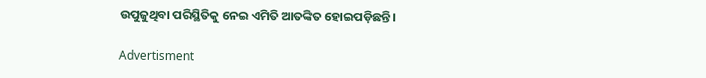ଉପୁଜୁଥିବା ପରିସ୍ଥିତିକୁ ନେଇ ଏମିତି ଆତଙ୍କିତ ହୋଇପଡ଼ିଛନ୍ତି।

Advertisment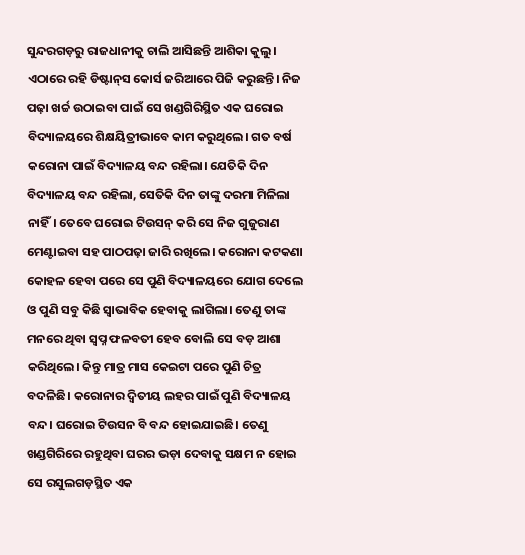ସୁନ୍ଦରଗଡ଼ରୁ ରାଜଧାନୀକୁ ଚାଲି ଆସିଛନ୍ତି ଆଶିକା କୁଲୁ। ଏଠାରେ ରହି ଡିଷ୍ଟାନ୍‌ସ କୋର୍ସ ଜରିଆରେ ପିଜି କରୁଛନ୍ତି। ନିଜ ପଢ଼ା ଖର୍ଚ୍ଚ ଉଠାଇବା ପାଇଁ ସେ ଖଣ୍ଡଗିରିସ୍ଥିତ ଏକ ଘରୋଇ ବିଦ୍ୟାଳୟରେ ଶିକ୍ଷୟିତ୍ରୀଭାବେ କାମ କରୁଥିଲେ। ଗତ ବର୍ଷ କରୋନା ପାଇଁ ବିଦ୍ୟାଳୟ ବନ୍ଦ ରହିଲ‌ା। ଯେତିକି ଦିନ ବିଦ୍ୟାଳୟ ବନ୍ଦ ରହିଲା, ସେତିକି ଦିନ ତାଙ୍କୁ ଦରମା ମିଳିଲା ନାହିଁ। ତେବେ ଘରୋଇ ଟିଉସନ୍ କରି ସେ ନିଜ ଗୁଜୁରାଣ ମେଣ୍ଟାଇବା ସହ ପାଠପଢ଼ା ଜାରି ରଖିଲେ। କରୋନା କଟକଣା କୋହଳ ହେବା ପ‌ରେ ସେ ପୁଣି ବିଦ୍ୟାଳୟରେ ଯୋଗ ଦେଲେ ଓ ପୁଣି ସବୁ କିଛି ସ୍ବାଭାବିକ ହେବାକୁ ଲାଗିଲ‌ା। ତେଣୁ ତାଙ୍କ ମନରେ ଥିବା‌ ସ୍ବପ୍ନ ଫଳବତୀ ହେବ ବୋଲି ସେ ବଡ଼ ଆଶା କରିଥିଲେ। କିନ୍ତୁ ମାତ୍ର ମାସ କେଇଟା ପରେ ପୁଣି ଚିତ୍ର ବଦଳିଛି। କରୋନାର ଦ୍ବିତୀୟ ଲହର ପାଇଁ ପୁଣି ବିଦ୍ୟାଳୟ ବନ୍ଦ। ଘରୋଇ ଟିଉସନ ବି ବନ୍ଦ ହୋଇଯାଇଛି। ତେଣୁ ଖଣ୍ଡଗିରିରେ ରହୁଥିବା ଘରର ଭଡ଼ା ଦେବାକୁ ସକ୍ଷମ ନ ହୋଇ ସେ ରସୁଲଗଡ଼ସ୍ଥିତ ଏକ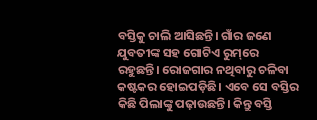ବସ୍ତିକୁ ଚାଲି ଆସିଛନ୍ତି। ଗାଁର ଜଣେ ଯୁବତୀଙ୍କ ସହ ଗୋଟିଏ ରୁମ୍‌ରେ ରହୁଛନ୍ତି। ରୋଜଗାର ନଥିବାରୁ ଚଳିବା କଷ୍ଟକର ହୋଇପଡ଼ିଛି। ଏବେ ସେ ବସ୍ତିର କିଛି ପିଲାଙ୍କୁ ପଢ଼ାଉଛନ୍ତି। କିନ୍ତୁ ବସ୍ତି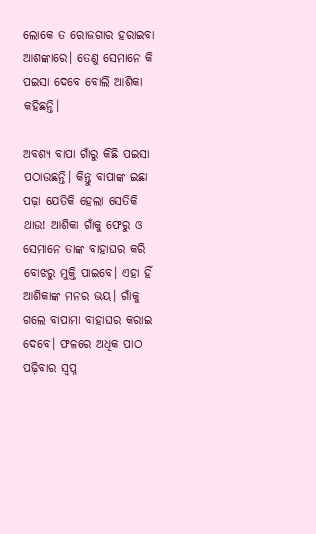ଲୋକେ ତ ରୋଜଗାର ହରାଇବା ଆଶଙ୍କାରେ। ତେଣୁ ସେମାନେ କି ପଇସା ଦେବେ ବୋଲି ଆଶିକା କହିଛନ୍ତି।

ଅବଶ୍ୟ ବାପା ଗାଁରୁ କିଛି ପଇସା‌ ପଠାଉଛନ୍ତି। କିନ୍ତୁ ବାପାଙ୍କ ଇଛା ପଢ଼ା ଯେତିକି ହେଲା ସେତିକି ଥାଉ! ଆଶିକା ଗାଁକୁ ଫେରୁ ଓ ସେମାନେ ତାଙ୍କ ବାହାଘର କରି ବୋଝରୁ ମୁକ୍ତି ପାଇବେ। ଏହା ହିଁ ଆଶିକାଙ୍କ ମନର ଭୟ। ଗାଁକୁ ଗଲେ ବାପାମା ବାହାଘର କରାଇ ଦେବେ। ଫଳରେ ଅଧିକ ପାଠ ପଢ଼ିବାର ସ୍ବପ୍ନ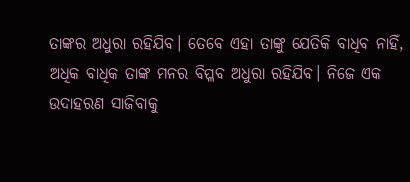ତାଙ୍କର ଅଧୁରା ରହିଯିବ। ତେବେ ଏହା ତାଙ୍କୁ ଯେତିକି ବାଧିବ ନାହିଁ, ଅଧିକ ବାଧିକ ତାଙ୍କ ମନର ବିପ୍ଳବ ଅଧୁରା ରହିଯିବ। ନିଜେ ଏକ ଉଦାହରଣ ସାଜିବାକୁ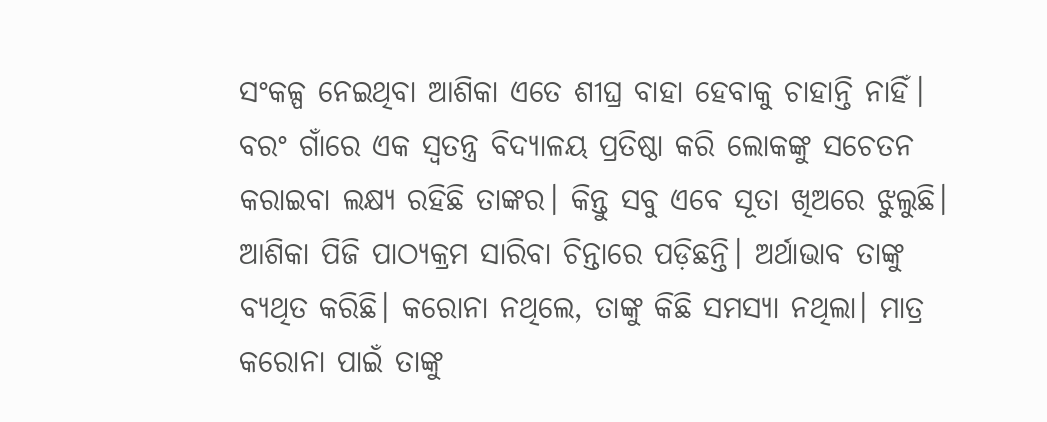ସଂକଳ୍ପ ‌ନେଇଥିବା ଆଶିକା ଏତେ ଶୀଘ୍ର ବାହା ହେବାକୁ ଚାହାନ୍ତି ନାହିଁ। ବରଂ ଗାଁରେ ଏକ ସ୍ବତନ୍ତ୍ର ବିଦ୍ୟାଳୟ ପ୍ରତିଷ୍ଠା କରି ଲୋକଙ୍କୁ ସଚେତନ କରାଇବା ଲକ୍ଷ୍ୟ ରହିଛି ତାଙ୍କର। କିନ୍ତୁ ସବୁ ଏବେ ସୂତା ଖିଅରେ ଝୁଲୁଛି। ଆଶିକା ପିଜି ପାଠ୍ୟକ୍ରମ ସାରିବା ଚିନ୍ତାରେ ପଡ଼ିଛନ୍ତି। ଅର୍ଥାଭାବ ତାଙ୍କୁ ବ୍ୟଥିତ କରିଛି। କରୋନା ନଥିଲେ, ତାଙ୍କୁ କିଛି ସମସ୍ୟା ନଥିଲା। ମାତ୍ର କରୋନା ପାଇଁ ତାଙ୍କୁ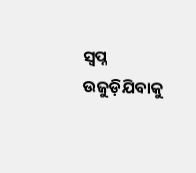ସ୍ବପ୍ନ ଉଜୁଡ଼ିଯିବାକୁ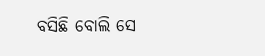ବସିଛି ବୋଲି ସେ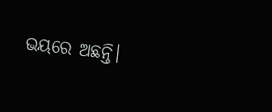ଭୟରେ ଅଛନ୍ତି।